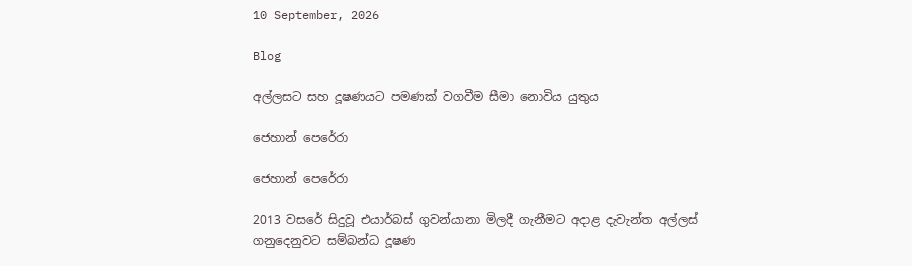10 September, 2026

Blog

අල්ලසට සහ දූෂණයට පමණක් වගවීම සීමා නොවිය යුතුය

ජෙහාන් පෙරේරා

ජෙහාන් පෙරේරා

2013 වසරේ සිදුවූ එයාර්බස් ගුවන්යානා මිලදී ගැනීමට අදාළ දැවැන්ත අල්ලස් ගනුදෙනුවට සම්බන්ධ දූෂණ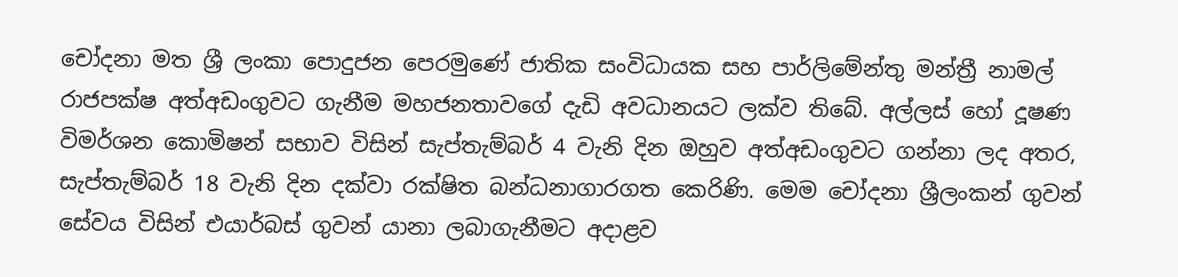චෝදනා මත ශ්‍රී ලංකා පොදුජන පෙරමුණේ ජාතික සංවිධායක සහ පාර්ලිමේන්තු මන්ත්‍රී නාමල් රාජපක්ෂ අත්අඩංගුවට ගැනීම මහජනතාවගේ දැඩි අවධානයට ලක්ව තිබේ. අල්ලස් හෝ දූෂණ විමර්ශන කොමිෂන් සභාව විසින් සැප්තැම්බර් 4 වැනි දින ඔහුව අත්අඩංගුවට ගන්නා ලද අතර, සැප්තැම්බර් 18 වැනි දින දක්වා රක්ෂිත බන්ධනාගාරගත කෙරිණි. මෙම චෝදනා ශ්‍රීලංකන් ගුවන් සේවය විසින් එයාර්බස් ගුවන් යානා ලබාගැනීමට අදාළව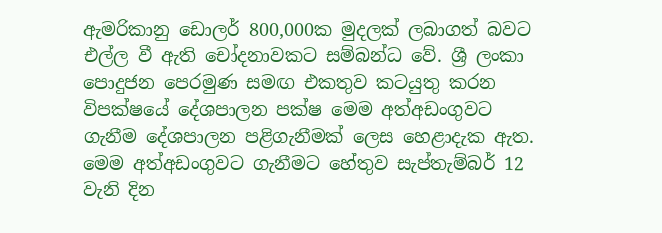ඇමරිකානු ඩොලර් 800,000ක මුදලක් ලබාගත් බවට එල්ල වී ඇති චෝදනාවකට සම්බන්ධ වේ. ශ්‍රී ලංකා පොදුජන පෙරමුණ සමඟ එකතුව කටයුතු කරන විපක්ෂයේ දේශපාලන පක්ෂ මෙම අත්අඩංගුවට ගැනීම දේශපාලන පළිගැනීමක් ලෙස හෙළාදැක ඇත. මෙම අත්අඩංගුවට ගැනීමට හේතුව සැප්තැම්බර් 12 වැනි දින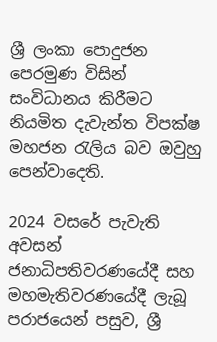ශ්‍රී ලංකා පොදුජන පෙරමුණ විසින් සංවිධානය කිරීමට නියමිත දැවැන්ත විපක්ෂ මහජන රැලිය බව ඔවුහු පෙන්වාදෙති.

2024 වසරේ පැවැති අවසන් ජනාධිපතිවරණයේදී සහ මහමැතිවරණයේදී ලැබූ පරාජයෙන් පසුව, ශ්‍රී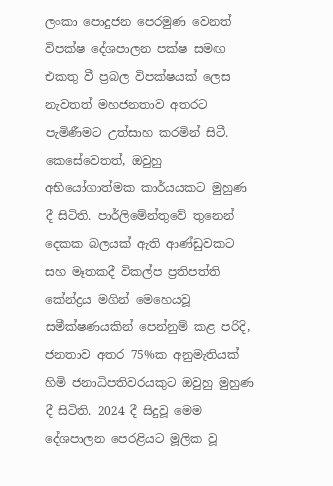ලංකා පොදුජන පෙරමුණ වෙනත් විපක්ෂ දේශපාලන පක්ෂ සමඟ එකතු වී ප්‍රබල විපක්ෂයක් ලෙස නැවතත් මහජනතාව අතරට පැමිණීමට උත්සාහ කරමින් සිටී. කෙසේවෙතත්, ඔවුහු අභියෝගාත්මක කාර්යයකට මුහුණ දී සිටිති. පාර්ලිමේන්තුවේ තුනෙන් දෙකක බලයක් ඇති ආණ්ඩුවකට සහ මෑතකදී විකල්ප ප්‍රතිපත්ති කේන්ද්‍රය මගින් මෙහෙයවූ සමීක්ෂණයකින් පෙන්නුම් කළ පරිදි, ජනතාව අතර 75%ක අනුමැතියක් හිමි ජනාධිපතිවරයකුට ඔවුහු මුහුණ දී සිටිති. 2024 දී සිදුවූ මෙම දේශපාලන පෙරළියට මූලික වූ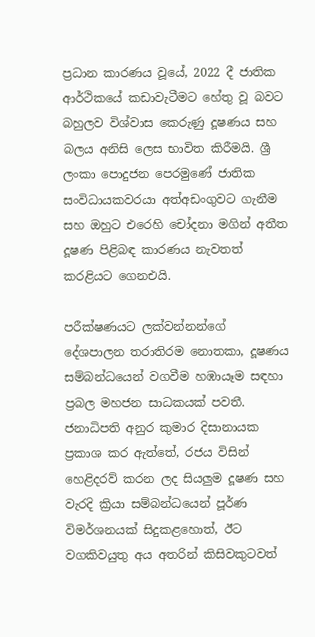ප්‍රධාන කාරණය වූයේ, 2022 දී ජාතික ආර්ථිකයේ කඩාවැටීමට හේතු වූ බවට බහුලව විශ්වාස කෙරුණු දූෂණය සහ බලය අනිසි ලෙස භාවිත කිරීමයි. ශ්‍රී ලංකා පොදුජන පෙරමුණේ ජාතික සංවිධායකවරයා අත්අඩංගුවට ගැනීම සහ ඔහුට එරෙහි චෝදනා මගින් අතීත දූෂණ පිළිබඳ කාරණය නැවතත් කරළියට ගෙනඑයි.

පරීක්ෂණයට ලක්වන්නන්ගේ දේශපාලන තරාතිරම නොතකා, දූෂණය සම්බන්ධයෙන් වගවීම හඹායෑම සඳහා ප්‍රබල මහජන සාධකයක් පවතී. ජනාධිපති අනුර කුමාර දිසානායක ප්‍රකාශ කර ඇත්තේ, රජය විසින් හෙළිදරව් කරන ලද සියලුම දූෂණ සහ වැරදි ක්‍රියා සම්බන්ධයෙන් පූර්ණ විමර්ශනයක් සිදුකළහොත්, ඊට වගකිවයුතු අය අතරින් කිසිවකුටවත්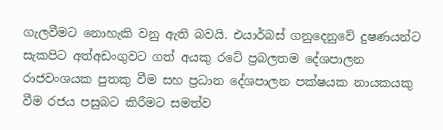ගැලවීමට නොහැකි වනු ඇති බවයි. එයාර්බස් ගනුදෙනුවේ දුෂණයන්ට සැකපිට අත්අඩංගුවට ගත් අයකු රටේ ප්‍රබලතම දේශපාලන රාජවංශයක පුතකු වීම සහ ප්‍රධාන දේශපාලන පක්ෂයක නායකයකු වීම රජය පසුබට කිරීමට සමත්ව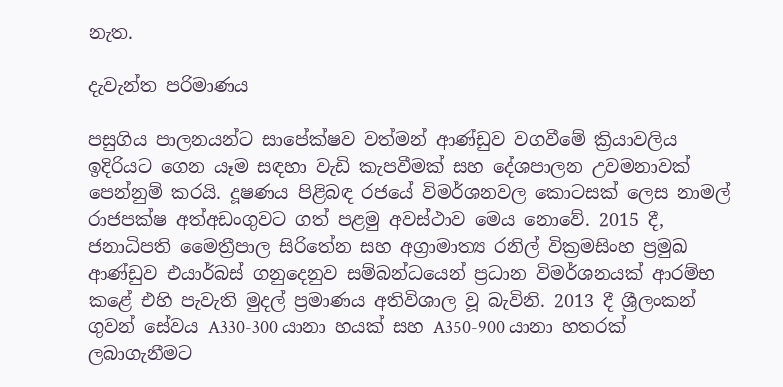නැත.

දැවැන්ත පරිමාණය

පසුගිය පාලනයන්ට සාපේක්ෂව වත්මන් ආණ්ඩුව වගවීමේ ක්‍රියාවලිය ඉදිරියට ගෙන යෑම සඳහා වැඩි කැපවීමක් සහ දේශපාලන උවමනාවක් පෙන්නුම් කරයි. දූෂණය පිළිබඳ රජයේ විමර්ශනවල කොටසක් ලෙස නාමල් රාජපක්ෂ අත්අඩංගුවට ගත් පළමු අවස්ථාව මෙය නොවේ. 2015 දී, ජනාධිපති මෛත්‍රීපාල සිරිතේන සහ අග්‍රාමාත්‍ය රනිල් වික්‍රමසිංහ ප්‍රමුඛ ආණ්ඩුව එයාර්බස් ගනුදෙනුව සම්බන්ධයෙන් ප්‍රධාන විමර්ශනයක් ආරම්භ කළේ එහි පැවැති මුදල් ප්‍රමාණය අතිවිශාල වූ බැවිනි. 2013 දී ශ්‍රීලංකන් ගුවන් සේවය A330-300 යානා හයක් සහ A350-900 යානා හතරක් ලබාගැනීමට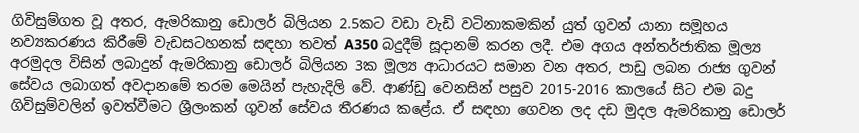ගිවිසුම්ගත වූ අතර, ඇමරිකානු ඩොලර් බිලියන 2.5කට වඩා වැඩි වටිනාකමකින් යුත් ගුවන් යානා සමූහය නව්‍යකරණය කිරීමේ වැඩසටහනක් සඳහා තවත් A350 බදුදීම් සූදානම් කරන ලදී. එම අගය අන්තර්ජාතික මූල්‍ය අරමුදල විසින් ලබාදුන් ඇමරිකානු ඩොලර් බිලියන 3ක මූල්‍ය ආධාරයට සමාන වන අතර, පාඩු ලබන රාජ්‍ය ගුවන් සේවය ලබාගත් අවදානමේ තරම මෙයින් පැහැදිලි වේ. ආණ්ඩු වෙනසින් පසුව 2015-2016 කාලයේ සිට එම බදු ගිවිසුම්වලින් ඉවත්වීමට ශ්‍රීලංකන් ගුවන් සේවය තීරණය කළේය. ඒ සඳහා ගෙවන ලද දඩ මුදල ඇමරිකානු ඩොලර්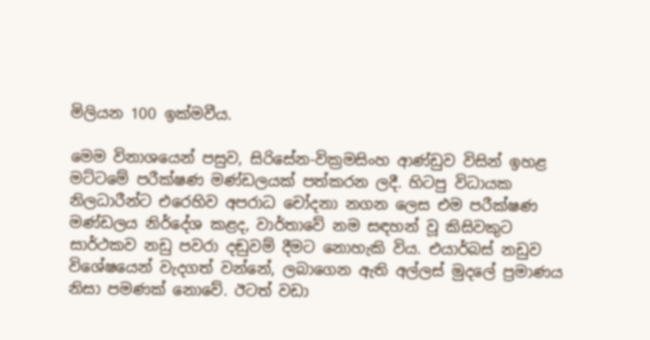මිලියන 100 ඉක්මවීය.

මෙම විනාශයෙන් පසුව, සිරිසේන-වික්‍රමසිංහ ආණ්ඩුව විසින් ඉහළ මට්ටමේ පරීක්ෂණ මණ්ඩලයක් පත්කරන ලදී. හිටපු විධායක නිලධාරීන්ට එරෙහිව අපරාධ චෝදනා නගන ලෙස එම පරීක්ෂණ මණ්ඩලය නිර්දේශ කළද, වාර්තාවේ නම සඳහන් වූ කිසිවකුට සාර්ථකව නඩු පවරා දඬුවම් දීමට නොහැකි විය. එයාර්බස් නඩුව විශේෂයෙන් වැදගත් වන්නේ, ලබාගෙන ඇති අල්ලස් මුදලේ ප්‍රමාණය නිසා පමණක් නොවේ. ඊටත් වඩා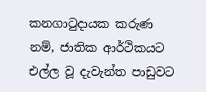කනගාටුදායක කරුණ නම්, ජාතික ආර්ථිකයට එල්ල වූ දැවැන්ත පාඩුවට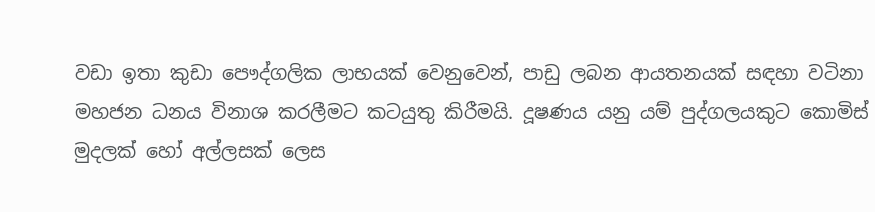වඩා ඉතා කුඩා පෞද්ගලික ලාභයක් වෙනුවෙන්, පාඩු ලබන ආයතනයක් සඳහා වටිනා මහජන ධනය විනාශ කරලීමට කටයුතු කිරීමයි. දූෂණය යනු යම් පුද්ගලයකුට කොමිස් මුදලක් හෝ අල්ලසක් ලෙස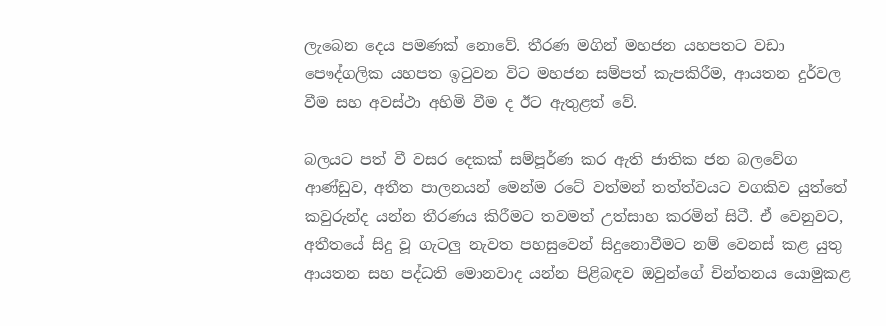ලැබෙන දෙය පමණක් නොවේ. තීරණ මගින් මහජන යහපතට වඩා පෞද්ගලික යහපත ඉටුවන විට මහජන සම්පත් කැපකිරීම, ආයතන දුර්වල වීම සහ අවස්ථා අහිමි වීම ද ඊට ඇතුළත් වේ.

බලයට පත් වී වසර දෙකක් සම්පූර්ණ කර ඇති ජාතික ජන බලවේග ආණ්ඩුව, අතීත පාලනයන් මෙන්ම රටේ වත්මන් තත්ත්වයට වගකිව යුත්තේ කවුරුන්ද යන්න තීරණය කිරීමට තවමත් උත්සාහ කරමින් සිටී. ඒ වෙනුවට, අතීතයේ සිදු වූ ගැටලු නැවත පහසුවෙන් සිදුනොවීමට නම් වෙනස් කළ යුතු ආයතන සහ පද්ධති මොනවාද යන්න පිළිබඳව ඔවුන්ගේ චින්තනය යොමුකළ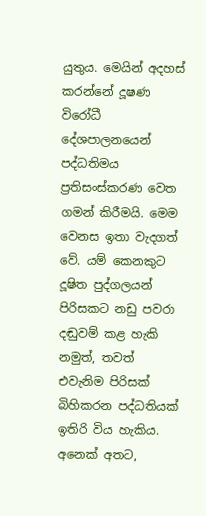යුතුය. මෙයින් අදහස් කරන්නේ දූෂණ විරෝධී දේශපාලනයෙන් පද්ධතිමය ප්‍රතිසංස්කරණ වෙත ගමන් කිරීමයි. මෙම වෙනස ඉතා වැදගත් වේ. යම් කෙනකුට දූෂිත පුද්ගලයන් පිරිසකට නඩු පවරා දඬුවම් කළ හැකි නමුත්, තවත් එවැනිම පිරිසක් බිහිකරන පද්ධතියක් ඉතිරි විය හැකිය. අනෙක් අතට,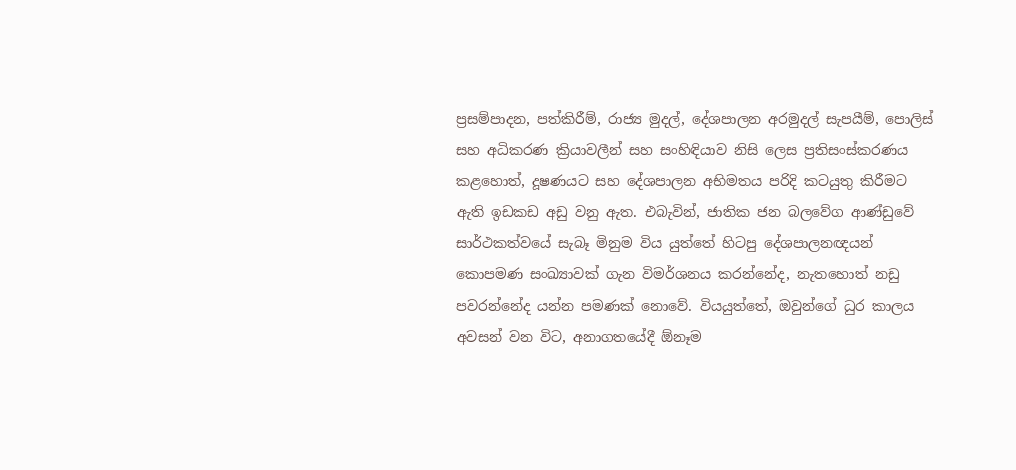ප්‍රසම්පාදන, පත්කිරීම්, රාජ්‍ය මුදල්, දේශපාලන අරමුදල් සැපයීම්, පොලිස් සහ අධිකරණ ක්‍රියාවලීන් සහ සංහිඳියාව නිසි ලෙස ප්‍රතිසංස්කරණය කළහොත්, දූෂණයට සහ දේශපාලන අභිමතය පරිදි කටයුතු කිරීමට ඇති ඉඩකඩ අඩු වනු ඇත. එබැවින්, ජාතික ජන බලවේග ආණ්ඩුවේ සාර්ථකත්වයේ සැබෑ මිනුම විය යුත්තේ හිටපු දේශපාලනඥයන් කොපමණ සංඛ්‍යාවක් ගැන විමර්ශනය කරන්නේද, නැතහොත් නඩු පවරන්නේද යන්න පමණක් නොවේ. වියයුත්තේ, ඔවුන්ගේ ධුර කාලය අවසන් වන විට, අනාගතයේදී ඕනෑම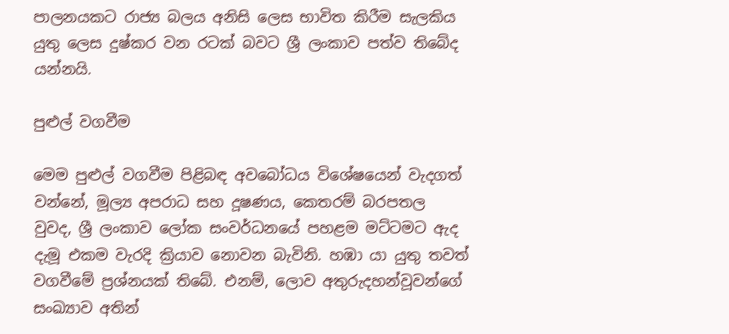පාලනයකට රාජ්‍ය බලය අනිසි ලෙස භාවිත කිරීම සැලකිය යුතු ලෙස දුෂ්කර වන රටක් බවට ශ්‍රී ලංකාව පත්ව තිබේද යන්නයි.

පුළුල් වගවීම

මෙම පුළුල් වගවීම පිළිබඳ අවබෝධය විශේෂයෙන් වැදගත් වන්නේ, මූල්‍ය අපරාධ සහ දූෂණය, කෙතරම් බරපතල වුවද, ශ්‍රී ලංකාව ලෝක සංවර්ධනයේ පහළම මට්ටමට ඇද දැමූ එකම වැරදි ක්‍රියාව නොවන බැවිනි. හඹා යා යුතු තවත් වගවීමේ ප්‍රශ්නයක් තිබේ. එනම්, ලොව අතුරුදහන්වූවන්ගේ සංඛ්‍යාව අතින්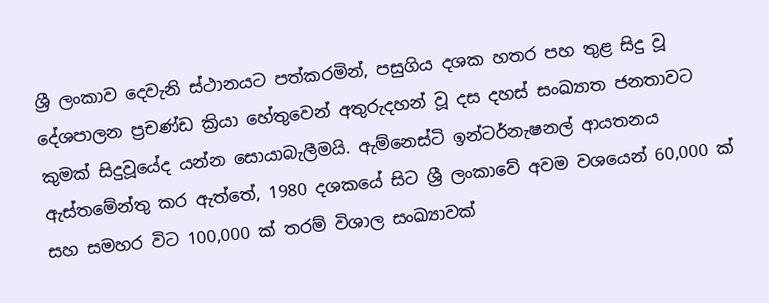ශ්‍රී ලංකාව දෙවැනි ස්ථානයට පත්කරමින්, පසුගිය දශක හතර පහ තුළ සිදු වූ දේශපාලන ප්‍රචණ්ඩ ක්‍රියා හේතුවෙන් අතුරුදහන් වූ දස දහස් සංඛ්‍යාත ජනතාවට කුමක් සිදුවූයේද යන්න සොයාබැලීමයි. ඇම්නෙස්ටි ඉන්ටර්නැෂනල් ආයතනය ඇස්තමේන්තු කර ඇත්තේ, 1980 දශකයේ සිට ශ්‍රී ලංකාවේ අවම වශයෙන් 60,000 ක් සහ සමහර විට 100,000 ක් තරම් විශාල සංඛ්‍යාවක්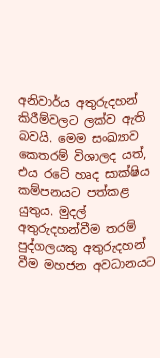අනිවාර්ය අතුරුදහන් කිරීම්වලට ලක්ව ඇති බවයි. මෙම සංඛ්‍යාව කෙතරම් විශාලද යත්, එය රටේ හෘද සාක්ෂිය කම්පනයට පත්කළ යුතුය. මුදල් අතුරුදහන්වීම තරම් පුද්ගලයකු අතුරුදහන් වීම මහජන අවධානයට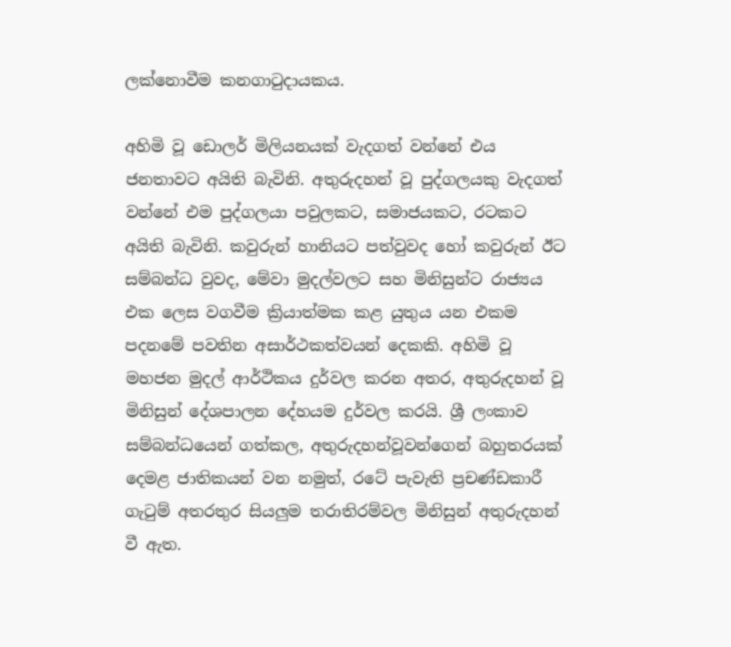ලක්නොවීම කනගාටුදායකය.

අහිමි වූ ඩොලර් මිලියනයක් වැදගත් වන්නේ එය ජනතාවට අයිති බැවිනි. අතුරුදහන් වූ පුද්ගලයකු වැදගත් වන්නේ එම පුද්ගලයා පවුලකට, සමාජයකට, රටකට අයිති බැවිනි. කවුරුන් හානියට පත්වුවද හෝ කවුරුන් ඊට සම්බන්ධ වුවද, මේවා මුදල්වලට සහ මිනිසුන්ට රාජ්‍යය එක ලෙස වගවීම ක්‍රියාත්මක කළ යුතුය යන එකම පදනමේ පවතින අසාර්ථකත්වයන් දෙකකි. අහිමි වූ මහජන මුදල් ආර්ථිකය දුර්වල කරන අතර, අතුරුදහන් වූ මිනිසුන් දේශපාලන දේහයම දුර්වල කරයි. ශ්‍රී ලංකාව සම්බන්ධයෙන් ගත්කල, අතුරුදහන්වූවන්ගෙන් බහුතරයක් දෙමළ ජාතිකයන් වන නමුත්, රටේ පැවැති ප්‍රචණ්ඩකාරී ගැටුම් අතරතුර සියලුම තරාතිරම්වල මිනිසුන් අතුරුදහන් වී ඇත.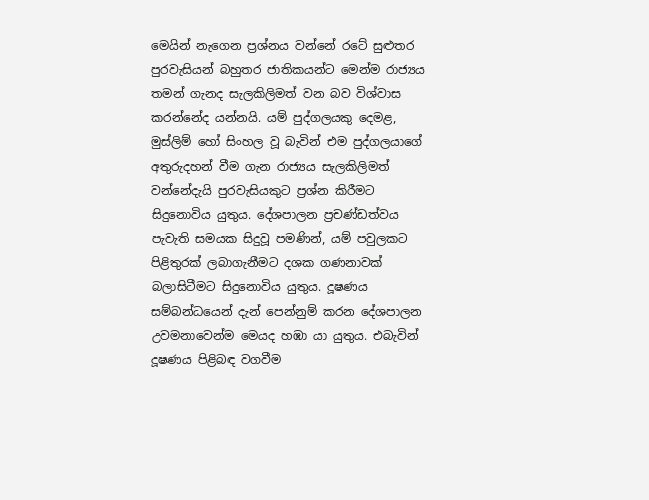මෙයින් නැගෙන ප්‍රශ්නය වන්නේ රටේ සුළුතර පුරවැසියන් බහුතර ජාතිකයන්ට මෙන්ම රාජ්‍යය තමන් ගැනද සැලකිලිමත් වන බව විශ්වාස කරන්නේද යන්නයි. යම් පුද්ගලයකු දෙමළ, මුස්ලිම් හෝ සිංහල වූ බැවින් එම පුද්ගලයාගේ අතුරුදහන් වීම ගැන රාජ්‍යය සැලකිලිමත් වන්නේදැයි පුරවැසියකුට ප්‍රශ්න කිරීමට සිදුනොවිය යුතුය. දේශපාලන ප්‍රචණ්ඩත්වය පැවැති සමයක සිදුවූ පමණින්, යම් පවුලකට පිළිතුරක් ලබාගැනීමට දශක ගණනාවක් බලාසිටීමට සිදුනොවිය යුතුය. දූෂණය සම්බන්ධයෙන් දැන් පෙන්නුම් කරන දේශපාලන උවමනාවෙන්ම මෙයද හඹා යා යුතුය. එබැවින් දූෂණය පිළිබඳ වගවීම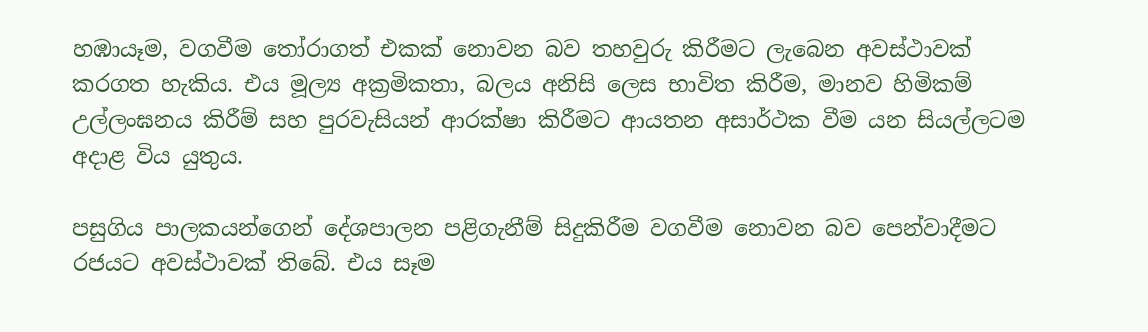හඹායෑම, වගවීම තෝරාගත් එකක් නොවන බව තහවුරු කිරීමට ලැබෙන අවස්ථාවක් කරගත හැකිය. එය මූල්‍ය අක්‍රමිකතා, බලය අනිසි ලෙස භාවිත කිරීම, මානව හිමිකම් උල්ලංඝනය කිරීම් සහ පුරවැසියන් ආරක්ෂා කිරීමට ආයතන අසාර්ථක වීම යන සියල්ලටම අදාළ විය යුතුය.

පසුගිය පාලකයන්ගෙන් දේශපාලන පළිගැනීම් සිදුකිරීම වගවීම නොවන බව පෙන්වාදීමට රජයට අවස්ථාවක් තිබේ. එය සෑම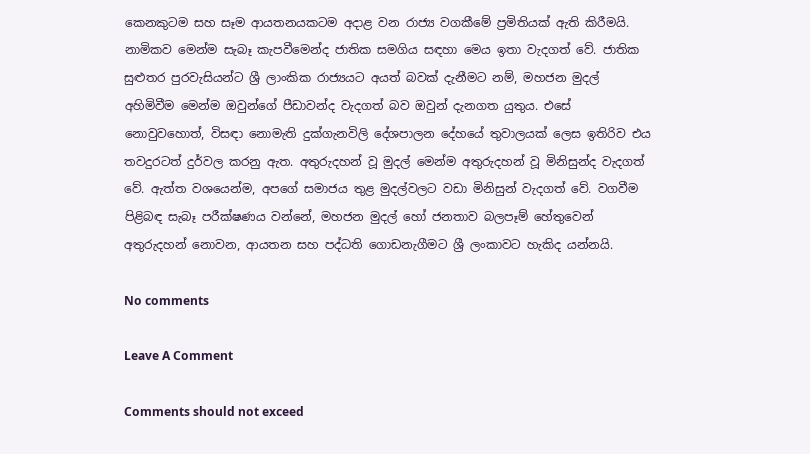කෙනකුටම සහ සෑම ආයතනයකටම අදාළ වන රාජ්‍ය වගකීමේ ප්‍රමිතියක් ඇති කිරීමයි. නාමිකව මෙන්ම සැබෑ කැපවීමෙන්ද ජාතික සමගිය සඳහා මෙය ඉතා වැදගත් වේ. ජාතික සුළුතර පුරවැසියන්ට ශ්‍රී ලාංකික රාජ්‍යයට අයත් බවක් දැනීමට නම්, මහජන මුදල් අහිමිවීම මෙන්ම ඔවුන්ගේ පීඩාවන්ද වැදගත් බව ඔවුන් දැනගත යුතුය. එසේ නොවුවහොත්, විසඳා නොමැති දුක්ගැනවිලි දේශපාලන දේහයේ තුවාලයක් ලෙස ඉතිරිව එය තවදුරටත් දුර්වල කරනු ඇත. අතුරුදහන් වූ මුදල් මෙන්ම අතුරුදහන් වූ මිනිසුන්ද වැදගත් වේ. ඇත්ත වශයෙන්ම, අපගේ සමාජය තුළ මුදල්වලට වඩා මිනිසුන් වැදගත් වේ. වගවීම පිළිබඳ සැබෑ පරීක්ෂණය වන්නේ, මහජන මුදල් හෝ ජනතාව බලපෑම් හේතුවෙන් අතුරුදහන් නොවන, ආයතන සහ පද්ධති ගොඩනැගීමට ශ්‍රී ලංකාවට හැකිද යන්නයි.

No comments

Leave A Comment

Comments should not exceed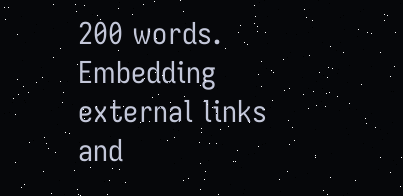200 words. Embedding external links and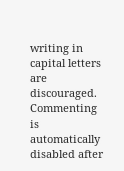writing in capital letters are discouraged. Commenting is automatically disabled after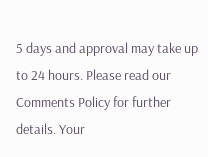5 days and approval may take up to 24 hours. Please read our Comments Policy for further details. Your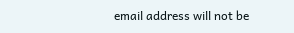email address will not be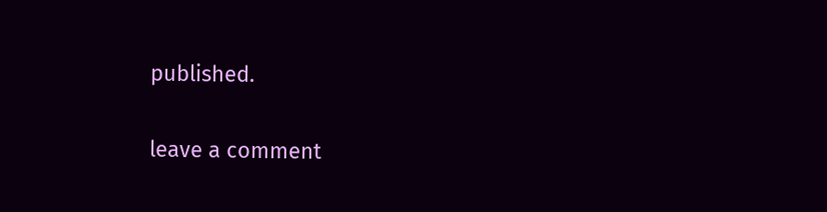published.

leave a comment